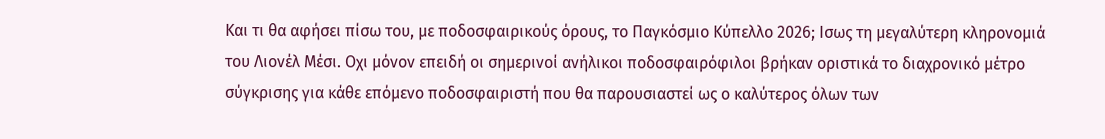Και τι θα αφήσει πίσω του, με ποδοσφαιρικούς όρους, το Παγκόσμιο Κύπελλο 2026; Ισως τη μεγαλύτερη κληρονομιά του Λιονέλ Μέσι. Οχι μόνον επειδή οι σημερινοί ανήλικοι ποδοσφαιρόφιλοι βρήκαν οριστικά το διαχρονικό μέτρο σύγκρισης για κάθε επόμενο ποδοσφαιριστή που θα παρουσιαστεί ως ο καλύτερος όλων των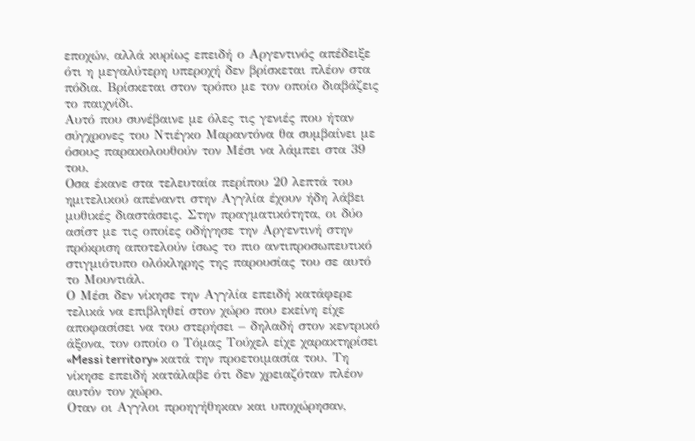εποχών, αλλά κυρίως επειδή ο Αργεντινός απέδειξε ότι η μεγαλύτερη υπεροχή δεν βρίσκεται πλέον στα πόδια. Βρίσκεται στον τρόπο με τον οποίο διαβάζεις το παιχνίδι.
Αυτό που συνέβαινε με όλες τις γενιές που ήταν σύγχρονες του Ντιέγκο Μαραντόνα θα συμβαίνει με όσους παρακολουθούν τον Μέσι να λάμπει στα 39 του.
Οσα έκανε στα τελευταία περίπου 20 λεπτά του ημιτελικού απέναντι στην Αγγλία έχουν ήδη λάβει μυθικές διαστάσεις. Στην πραγματικότητα, οι δύο ασίστ με τις οποίες οδήγησε την Αργεντινή στην πρόκριση αποτελούν ίσως το πιο αντιπροσωπευτικό στιγμιότυπο ολόκληρης της παρουσίας του σε αυτό το Μουντιάλ.
Ο Μέσι δεν νίκησε την Αγγλία επειδή κατάφερε τελικά να επιβληθεί στον χώρο που εκείνη είχε αποφασίσει να του στερήσει – δηλαδή στον κεντρικό άξονα, τον οποίο ο Τόμας Τούχελ είχε χαρακτηρίσει «Messi territory» κατά την προετοιμασία του. Τη νίκησε επειδή κατάλαβε ότι δεν χρειαζόταν πλέον αυτόν τον χώρο.
Οταν οι Αγγλοι προηγήθηκαν και υποχώρησαν,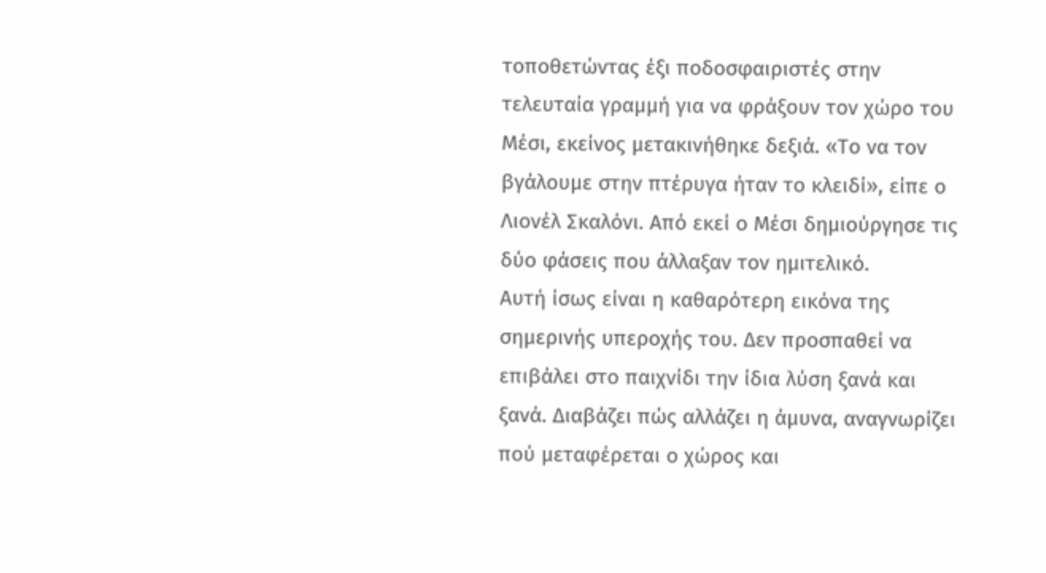τοποθετώντας έξι ποδοσφαιριστές στην τελευταία γραμμή για να φράξουν τον χώρο του Μέσι, εκείνος μετακινήθηκε δεξιά. «Το να τον βγάλουμε στην πτέρυγα ήταν το κλειδί», είπε ο Λιονέλ Σκαλόνι. Από εκεί ο Μέσι δημιούργησε τις δύο φάσεις που άλλαξαν τον ημιτελικό.
Αυτή ίσως είναι η καθαρότερη εικόνα της σημερινής υπεροχής του. Δεν προσπαθεί να επιβάλει στο παιχνίδι την ίδια λύση ξανά και ξανά. Διαβάζει πώς αλλάζει η άμυνα, αναγνωρίζει πού μεταφέρεται ο χώρος και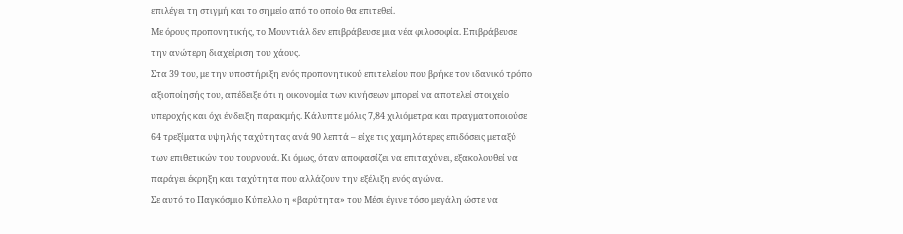επιλέγει τη στιγμή και το σημείο από το οποίο θα επιτεθεί.
Με όρους προπονητικής, το Μουντιάλ δεν επιβράβευσε μια νέα φιλοσοφία. Επιβράβευσε την ανώτερη διαχείριση του χάους.
Στα 39 του, με την υποστήριξη ενός προπονητικού επιτελείου που βρήκε τον ιδανικό τρόπο αξιοποίησής του, απέδειξε ότι η οικονομία των κινήσεων μπορεί να αποτελεί στοιχείο υπεροχής και όχι ένδειξη παρακμής. Κάλυπτε μόλις 7,84 χιλιόμετρα και πραγματοποιούσε 64 τρεξίματα υψηλής ταχύτητας ανά 90 λεπτά – είχε τις χαμηλότερες επιδόσεις μεταξύ των επιθετικών του τουρνουά. Κι όμως, όταν αποφασίζει να επιταχύνει, εξακολουθεί να παράγει έκρηξη και ταχύτητα που αλλάζουν την εξέλιξη ενός αγώνα.
Σε αυτό το Παγκόσμιο Κύπελλο η «βαρύτητα» του Μέσι έγινε τόσο μεγάλη ώστε να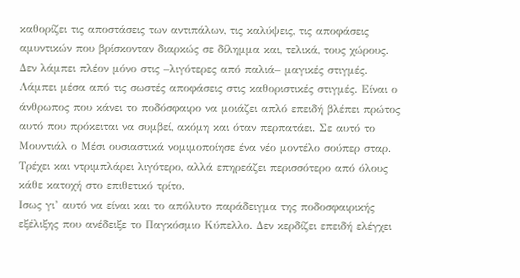καθορίζει τις αποστάσεις των αντιπάλων, τις καλύψεις, τις αποφάσεις αμυντικών που βρίσκονταν διαρκώς σε δίλημμα και, τελικά, τους χώρους.
Δεν λάμπει πλέον μόνο στις –λιγότερες από παλιά– μαγικές στιγμές. Λάμπει μέσα από τις σωστές αποφάσεις στις καθοριστικές στιγμές. Είναι ο άνθρωπος που κάνει το ποδόσφαιρο να μοιάζει απλό επειδή βλέπει πρώτος αυτό που πρόκειται να συμβεί, ακόμη και όταν περπατάει. Σε αυτό το Μουντιάλ ο Μέσι ουσιαστικά νομιμοποίησε ένα νέο μοντέλο σούπερ σταρ. Τρέχει και ντριμπλάρει λιγότερο, αλλά επηρεάζει περισσότερο από όλους κάθε κατοχή στο επιθετικό τρίτο.
Ισως γι’ αυτό να είναι και το απόλυτο παράδειγμα της ποδοσφαιρικής εξέλιξης που ανέδειξε το Παγκόσμιο Κύπελλο. Δεν κερδίζει επειδή ελέγχει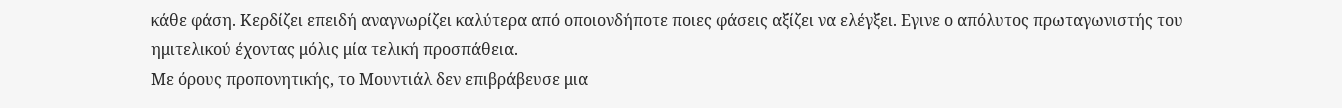κάθε φάση. Κερδίζει επειδή αναγνωρίζει καλύτερα από οποιονδήποτε ποιες φάσεις αξίζει να ελέγξει. Εγινε ο απόλυτος πρωταγωνιστής του ημιτελικού έχοντας μόλις μία τελική προσπάθεια.
Με όρους προπονητικής, το Μουντιάλ δεν επιβράβευσε μια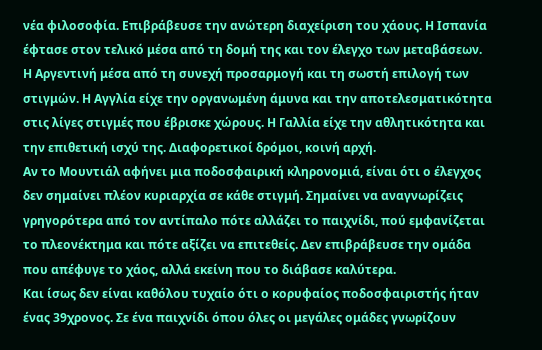νέα φιλοσοφία. Επιβράβευσε την ανώτερη διαχείριση του χάους. Η Ισπανία έφτασε στον τελικό μέσα από τη δομή της και τον έλεγχο των μεταβάσεων. Η Αργεντινή μέσα από τη συνεχή προσαρμογή και τη σωστή επιλογή των στιγμών. Η Αγγλία είχε την οργανωμένη άμυνα και την αποτελεσματικότητα στις λίγες στιγμές που έβρισκε χώρους. Η Γαλλία είχε την αθλητικότητα και την επιθετική ισχύ της. Διαφορετικοί δρόμοι, κοινή αρχή.
Αν το Μουντιάλ αφήνει μια ποδοσφαιρική κληρονομιά, είναι ότι ο έλεγχος δεν σημαίνει πλέον κυριαρχία σε κάθε στιγμή. Σημαίνει να αναγνωρίζεις γρηγορότερα από τον αντίπαλο πότε αλλάζει το παιχνίδι, πού εμφανίζεται το πλεονέκτημα και πότε αξίζει να επιτεθείς. Δεν επιβράβευσε την ομάδα που απέφυγε το χάος, αλλά εκείνη που το διάβασε καλύτερα.
Και ίσως δεν είναι καθόλου τυχαίο ότι ο κορυφαίος ποδοσφαιριστής ήταν ένας 39χρονος. Σε ένα παιχνίδι όπου όλες οι μεγάλες ομάδες γνωρίζουν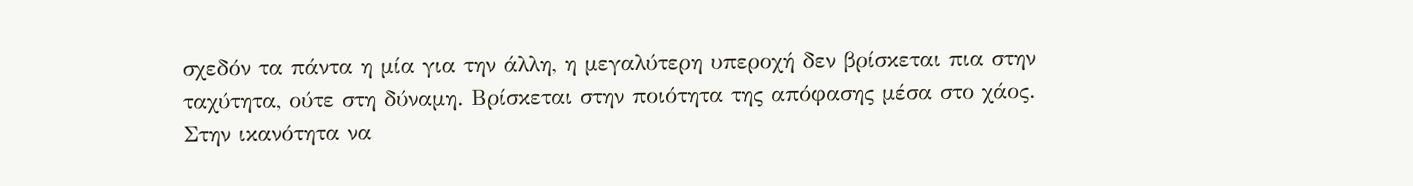σχεδόν τα πάντα η μία για την άλλη, η μεγαλύτερη υπεροχή δεν βρίσκεται πια στην ταχύτητα, ούτε στη δύναμη. Βρίσκεται στην ποιότητα της απόφασης μέσα στο χάος. Στην ικανότητα να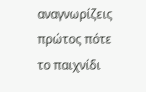αναγνωρίζεις πρώτος πότε το παιχνίδι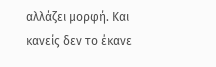αλλάζει μορφή. Και κανείς δεν το έκανε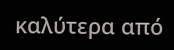καλύτερα από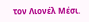τον Λιονέλ Μέσι.